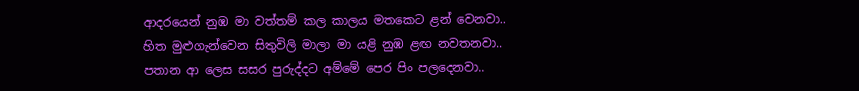ආදරයෙන් නුඹ මා වත්තම් කල කාලය මතකෙට ළන් වෙනවා..
හිත මුළුගැන්වෙන සිතුවිලි මාලා මා යළි නුඹ ළඟ නවතනවා..
පතාන ආ ලෙස සසර පුරුද්දට අම්මේ පෙර පිං පලදෙනවා..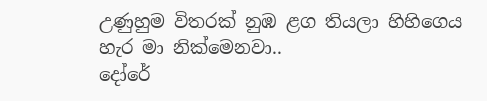උණුහුම විතරක් නුඹ ළග තියලා හිහිගෙය හැර මා නික්මෙනවා..
දෝරේ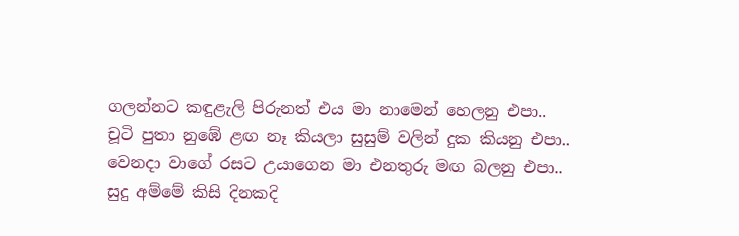ගලන්නට කඳුළැලි පිරුනත් එය මා නාමෙන් හෙලනු එපා..
චූටි පුතා නුඹේ ළඟ නෑ කියලා සුසුම් වලින් දුක කියනු එපා..
වෙනදා වාගේ රසට උයාගෙන මා එනතුරු මඟ බලනු එපා..
සුදු අම්මේ කිසි දිනකදි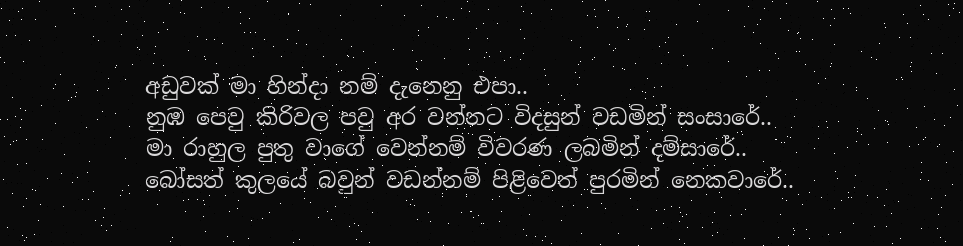අඩුවක් මා හින්දා නම් දැනෙනු එපා..
නුඹ පෙවු කිරිවල පවු අර වන්නට විදසුන් වඩමින් සංසාරේ..
මා රාහුල පුතු වාගේ වෙන්නම් විවරණ ලබමින් දම්සාරේ..
බෝසත් කුලයේ බවුන් වඩන්නම් පිළිවෙත් පුරමින් නෙකවාරේ..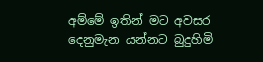අම්මේ ඉතින් මට අවසර දෙනුමැන යන්නට බුදුහිමි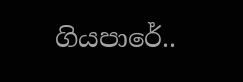ගියපාරේ..